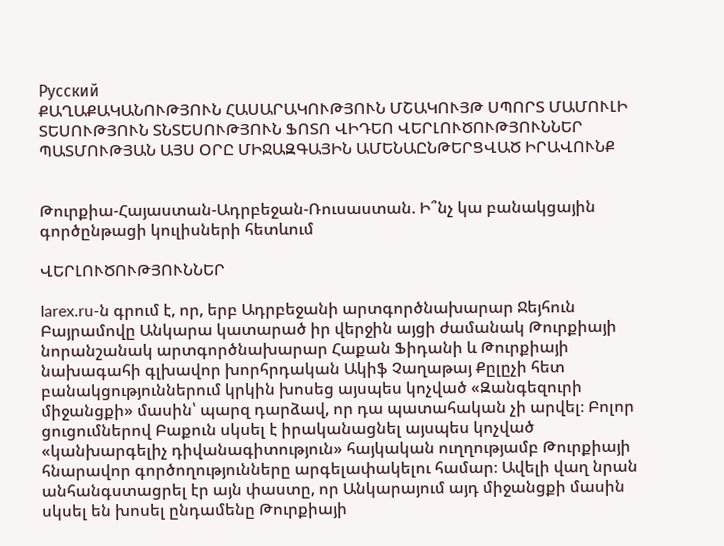Русский
ՔԱՂԱՔԱԿԱՆՈՒԹՅՈՒՆ ՀԱՍԱՐԱԿՈՒԹՅՈՒՆ ՄՇԱԿՈՒՅԹ ՍՊՈՐՏ ՄԱՄՈՒԼԻ ՏԵՍՈՒԹՅՈՒՆ ՏՆՏԵՍՈՒԹՅՈՒՆ ՖՈՏՈ ՎԻԴԵՈ ՎԵՐԼՈՒԾՈՒԹՅՈՒՆՆԵՐ ՊԱՏՄՈՒԹՅԱՆ ԱՅՍ ՕՐԸ ՄԻՋԱԶԳԱՅԻՆ ԱՄԵՆԱԸՆԹԵՐՑՎԱԾ ԻՐԱՎՈՒՆՔ


Թուրքիա-Հայաստան-Ադրբեջան-Ռուսաստան. Ի՞նչ կա բանակցային գործընթացի կուլիսների հետևում

ՎԵՐԼՈՒԾՈՒԹՅՈՒՆՆԵՐ

Iarex.ru-ն գրում է, որ, երբ Ադրբեջանի արտգործնախարար Ջեյհուն Բայրամովը Անկարա կատարած իր վերջին այցի ժամանակ Թուրքիայի նորանշանակ արտգործնախարար Հաքան Ֆիդանի և Թուրքիայի նախագահի գլխավոր խորհրդական Ակիֆ Չաղաթայ Քըլըչի հետ բանակցություններում կրկին խոսեց այսպես կոչված «Զանգեզուրի միջանցքի» մասին՝ պարզ դարձավ, որ դա պատահական չի արվել։ Բոլոր ցուցումներով Բաքուն սկսել է իրականացնել այսպես կոչված «կանխարգելիչ դիվանագիտություն» հայկական ուղղությամբ Թուրքիայի հնարավոր գործողությունները արգելափակելու համար։ Ավելի վաղ նրան անհանգստացրել էր այն փաստը, որ Անկարայում այդ միջանցքի մասին սկսել են խոսել ընդամենը Թուրքիայի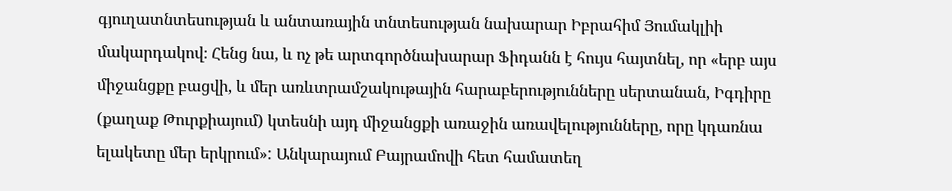գյուղատնտեսության և անտառային տնտեսության նախարար Իբրահիմ Յումակլիի մակարդակով։ Հենց նա, և ոչ թե արտգործնախարար Ֆիդանն է հույս հայտնել, որ «երբ այս միջանցքը բացվի, և մեր առևտրամշակութային հարաբերությունները սերտանան, Իգդիրը (քաղաք Թուրքիայում) կտեսնի այդ միջանցքի առաջին առավելությունները, որը կդառնա ելակետը մեր երկրում»: Անկարայում Բայրամովի հետ համատեղ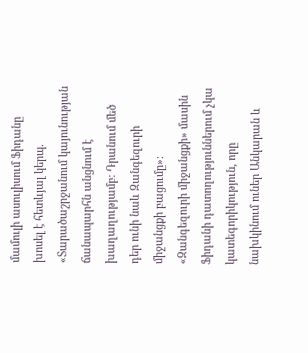մամուլի ասուլիսում Ֆիդանը խոսել է հետևյալ կերպ. «Տարածաշրջանում կայունության ճանապարհն անցնում է խաղաղությամբ։ Դրանում մեծ դեր ունի նաև Զանգեզուրի միջանցքի բացումը»։ «Զանգեզուրի միջանցքի» մասին Ֆիդանի դատողություններում չկա կատեգորիկություն, որը նախկինում ուներ Անկարան և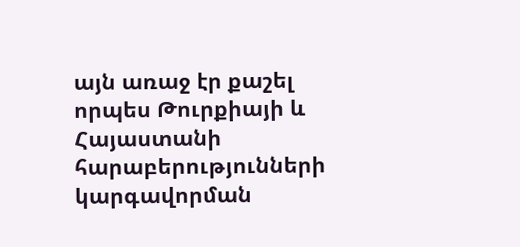այն առաջ էր քաշել որպես Թուրքիայի և Հայաստանի հարաբերությունների կարգավորման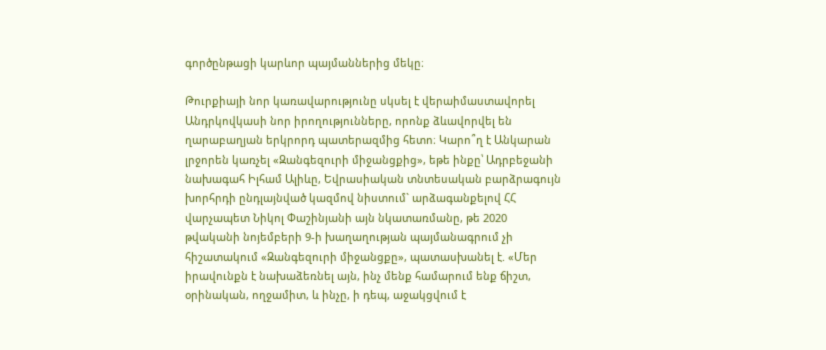գործընթացի կարևոր պայմաններից մեկը։

Թուրքիայի նոր կառավարությունը սկսել է վերաիմաստավորել Անդրկովկասի նոր իրողությունները, որոնք ձևավորվել են ղարաբաղյան երկրորդ պատերազմից հետո։ Կարո՞ղ է Անկարան լրջորեն կառչել «Զանգեզուրի միջանցքից», եթե ինքը՝ Ադրբեջանի նախագահ Իլհամ Ալիևը, Եվրասիական տնտեսական բարձրագույն խորհրդի ընդլայնված կազմով նիստում` արձագանքելով ՀՀ վարչապետ Նիկոլ Փաշինյանի այն նկատառմանը, թե 2020 թվականի նոյեմբերի 9-ի խաղաղության պայմանագրում չի հիշատակում «Զանգեզուրի միջանցքը», պատասխանել է. «Մեր իրավունքն է նախաձեռնել այն, ինչ մենք համարում ենք ճիշտ, օրինական, ողջամիտ, և ինչը, ի դեպ, աջակցվում է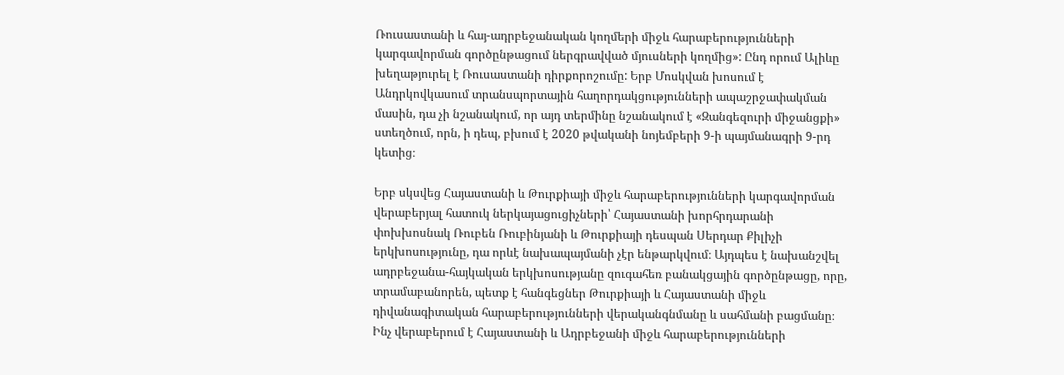Ռուսաստանի և հայ-ադրբեջանական կողմերի միջև հարաբերությունների կարգավորման գործընթացում ներգրավված մյուսների կողմից»: Ընդ որում Ալիևը խեղաթյուրել է Ռուսաստանի դիրքորոշումը: Երբ Մոսկվան խոսում է Անդրկովկասում տրանսպորտային հաղորդակցությունների ապաշրջափակման մասին, դա չի նշանակում, որ այդ տերմինը նշանակում է «Զանգեզուրի միջանցքի» ստեղծում, որն, ի դեպ, բխում է 2020 թվականի նոյեմբերի 9-ի պայմանագրի 9-րդ կետից։

Երբ սկսվեց Հայաստանի և Թուրքիայի միջև հարաբերությունների կարգավորման վերաբերյալ հատուկ ներկայացուցիչների՝ Հայաստանի խորհրդարանի փոխխոսնակ Ռուբեն Ռուբինյանի և Թուրքիայի դեսպան Սերդար Քիլիչի երկխոսությունը, դա որևէ նախապայմանի չէր ենթարկվում։ Այդպես է նախանշվել ադրբեջանա-հայկական երկխոսությանը զուգահեռ բանակցային գործընթացը, որը, տրամաբանորեն, պետք է հանգեցներ Թուրքիայի և Հայաստանի միջև դիվանագիտական հարաբերությունների վերականգնմանը և սահմանի բացմանը։ Ինչ վերաբերում է Հայաստանի և Ադրբեջանի միջև հարաբերությունների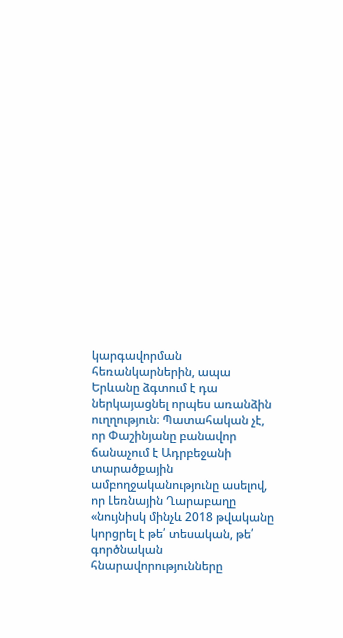կարգավորման հեռանկարներին, ապա Երևանը ձգտում է դա ներկայացնել որպես առանձին ուղղություն։ Պատահական չէ, որ Փաշինյանը բանավոր ճանաչում է Ադրբեջանի տարածքային ամբողջականությունը ասելով, որ Լեռնային Ղարաբաղը «նույնիսկ մինչև 2018 թվականը կորցրել է թե՛ տեսական, թե՛ գործնական հնարավորությունները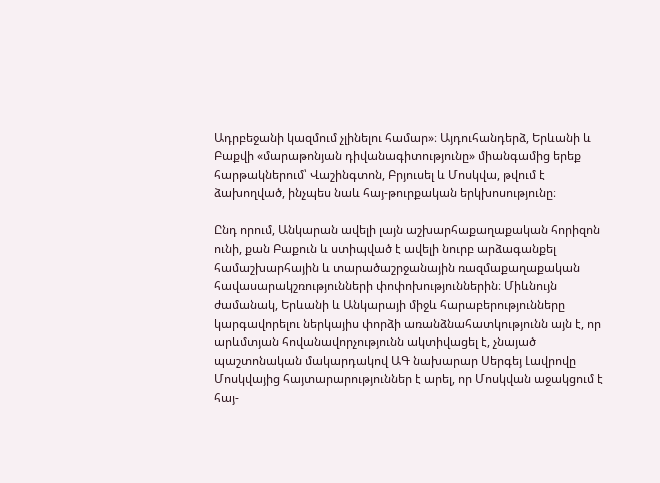Ադրբեջանի կազմում չլինելու համար»։ Այդուհանդերձ, Երևանի և Բաքվի «մարաթոնյան դիվանագիտությունը» միանգամից երեք հարթակներում՝ Վաշինգտոն, Բրյուսել և Մոսկվա, թվում է ձախողված, ինչպես նաև հայ-թուրքական երկխոսությունը։

Ընդ որում, Անկարան ավելի լայն աշխարհաքաղաքական հորիզոն ունի, քան Բաքուն և ստիպված է ավելի նուրբ արձագանքել համաշխարհային և տարածաշրջանային ռազմաքաղաքական հավասարակշռությունների փոփոխություններին։ Միևնույն ժամանակ, Երևանի և Անկարայի միջև հարաբերությունները կարգավորելու ներկայիս փորձի առանձնահատկությունն այն է, որ արևմտյան հովանավորչությունն ակտիվացել է, չնայած պաշտոնական մակարդակով ԱԳ նախարար Սերգեյ Լավրովը Մոսկվայից հայտարարություններ է արել, որ Մոսկվան աջակցում է  հայ-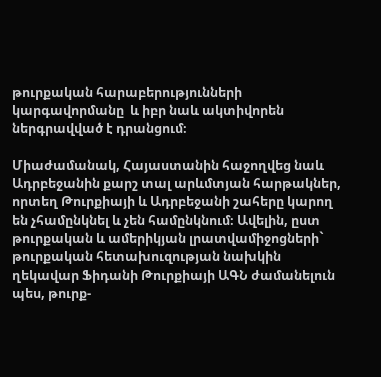թուրքական հարաբերությունների կարգավորմանը  և իբր նաև ակտիվորեն ներգրավված է դրանցում։

Միաժամանակ, Հայաստանին հաջողվեց նաև Ադրբեջանին քարշ տալ արևմտյան հարթակներ, որտեղ Թուրքիայի և Ադրբեջանի շահերը կարող են չհամընկնել և չեն համընկնում։ Ավելին, ըստ թուրքական և ամերիկյան լրատվամիջոցների` թուրքական հետախուզության նախկին ղեկավար Ֆիդանի Թուրքիայի ԱԳՆ ժամանելուն պես, թուրք-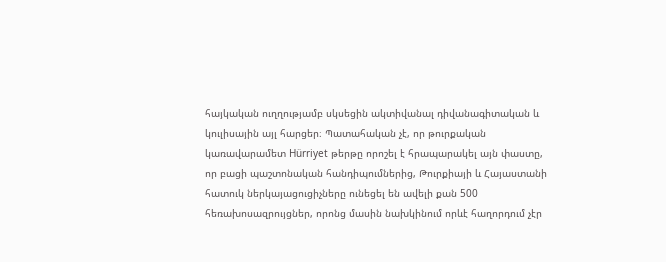հայկական ուղղությամբ սկսեցին ակտիվանալ դիվանագիտական և կուլիսային այլ հարցեր։ Պատահական չէ, որ թուրքական կառավարամետ Hürriyet թերթը որոշել է հրապարակել այն փաստը, որ բացի պաշտոնական հանդիպումներից, Թուրքիայի և Հայաստանի հատուկ ներկայացուցիչները ունեցել են ավելի քան 500 հեռախոսազրույցներ, որոնց մասին նախկինում որևէ հաղորդում չէր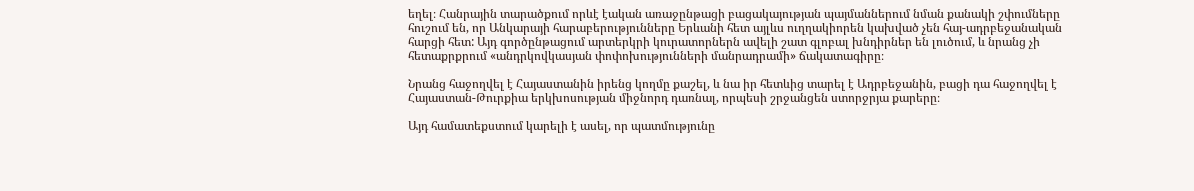եղել։ Հանրային տարածքում որևէ էական առաջընթացի բացակայության պայմաններում նման քանակի շփումները հուշում են, որ Անկարայի հարաբերությունները Երևանի հետ այլևս ուղղակիորեն կախված չեն հայ-ադրբեջանական հարցի հետ: Այդ գործընթացում արտերկրի կուրատորներն ավելի շատ գլոբալ խնդիրներ են լուծում, և նրանց չի հետաքրքրում «անդրկովկասյան փոփոխությունների մանրադրամի» ճակատագիրը։

Նրանց հաջողվել է Հայաստանին իրենց կողմը քաշել, և նա իր հետևից տարել է Ադրբեջանին, բացի դա հաջողվել է Հայաստան-Թուրքիա երկխոսության միջնորդ դառնալ, որպեսի շրջանցեն ստորջրյա քարերը։

Այդ համատեքստում կարելի է ասել, որ պատմությունը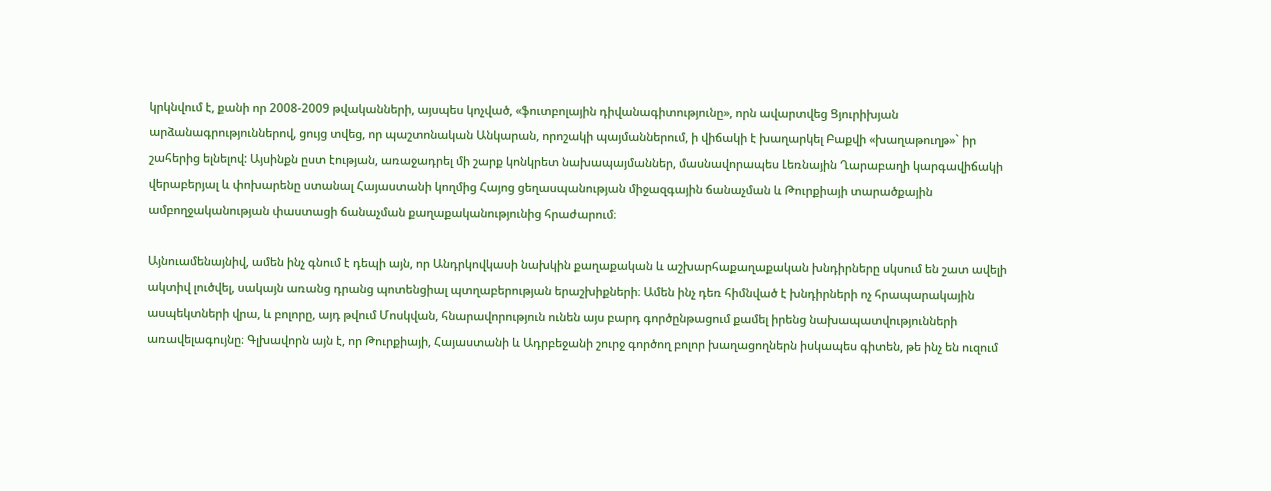կրկնվում է, քանի որ 2008-2009 թվականների, այսպես կոչված, «ֆուտբոլային դիվանագիտությունը», որն ավարտվեց Ցյուրիխյան արձանագրություններով, ցույց տվեց, որ պաշտոնական Անկարան, որոշակի պայմաններում, ի վիճակի է խաղարկել Բաքվի «խաղաթուղթ»` իր շահերից ելնելով: Այսինքն ըստ էության, առաջադրել մի շարք կոնկրետ նախապայմաններ, մասնավորապես Լեռնային Ղարաբաղի կարգավիճակի վերաբերյալ և փոխարենը ստանալ Հայաստանի կողմից Հայոց ցեղասպանության միջազգային ճանաչման և Թուրքիայի տարածքային ամբողջականության փաստացի ճանաչման քաղաքականությունից հրաժարում։

Այնուամենայնիվ, ամեն ինչ գնում է դեպի այն, որ Անդրկովկասի նախկին քաղաքական և աշխարհաքաղաքական խնդիրները սկսում են շատ ավելի ակտիվ լուծվել, սակայն առանց դրանց պոտենցիալ պտղաբերության երաշխիքների։ Ամեն ինչ դեռ հիմնված է խնդիրների ոչ հրապարակային ասպեկտների վրա, և բոլորը, այդ թվում Մոսկվան, հնարավորություն ունեն այս բարդ գործընթացում քամել իրենց նախապատվությունների առավելագույնը։ Գլխավորն այն է, որ Թուրքիայի, Հայաստանի և Ադրբեջանի շուրջ գործող բոլոր խաղացողներն իսկապես գիտեն, թե ինչ են ուզում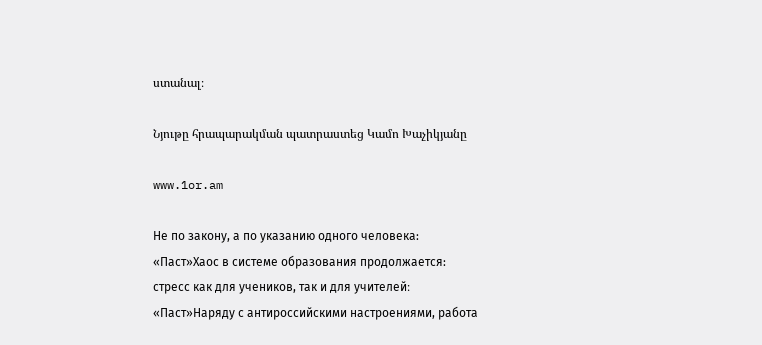ստանալ։

Նյութը հրապարակման պատրաստեց Կամո Խաչիկյանը

www.1or.am

Не по закону, а по указанию одного человека: «Паст»Хаос в системе образования продолжается: стресс как для учеников, так и для учителей։ «Паст»Наряду с антироссийскими настроениями, работа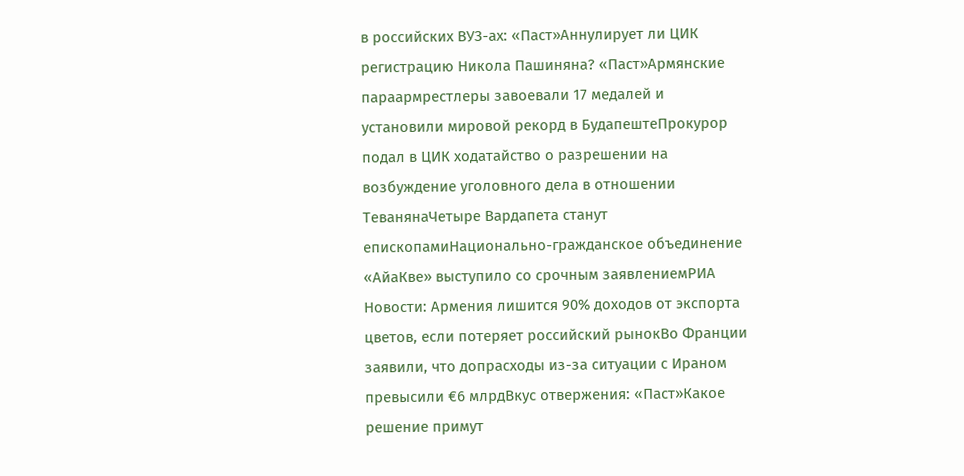в российских ВУЗ-ах: «Паст»Аннулирует ли ЦИК регистрацию Никола Пашиняна? «Паст»Армянские параармрестлеры завоевали 17 медалей и установили мировой рекорд в БудапештеПрокурор подал в ЦИК ходатайство о разрешении на возбуждение уголовного дела в отношении ТеванянаЧетыре Вардапета станут епископамиНационально-гражданское объединение «АйаКве» выступило со срочным заявлениемРИА Новости: Армения лишится 90% доходов от экспорта цветов, если потеряет российский рынокВо Франции заявили, что допрасходы из-за ситуации с Ираном превысили €6 млрдВкус отвержения: «Паст»Какое решение примут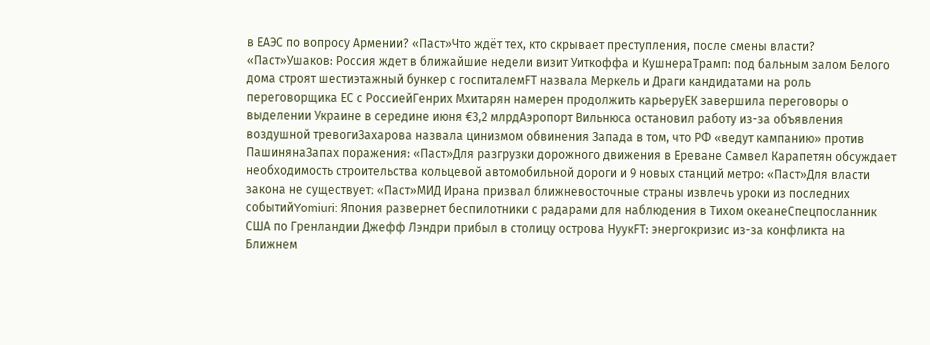в ЕАЭС по вопросу Армении? «Паст»Что ждёт тех, кто скрывает преступления, после смены власти? «Паст»Ушаков: Россия ждет в ближайшие недели визит Уиткоффа и КушнераТрамп: под бальным залом Белого дома строят шестиэтажный бункер с госпиталемFT назвала Меркель и Драги кандидатами на роль переговорщика ЕС с РоссиейГенрих Мхитарян намерен продолжить карьеруЕК завершила переговоры о выделении Украине в середине июня €3,2 млрдАэропорт Вильнюса остановил работу из-за объявления воздушной тревогиЗахарова назвала цинизмом обвинения Запада в том, что РФ «ведут кампанию» против ПашинянаЗапах поражения: «Паст»Для разгрузки дорожного движения в Ереване Самвел Карапетян обсуждает необходимость строительства кольцевой автомобильной дороги и 9 новых станций метро: «Паст»Для власти закона не существует։ «Паст»МИД Ирана призвал ближневосточные страны извлечь уроки из последних событийYomiuri: Япония развернет беспилотники с радарами для наблюдения в Тихом океанеСпецпосланник США по Гренландии Джефф Лэндри прибыл в столицу острова НуукFT: энергокризис из-за конфликта на Ближнем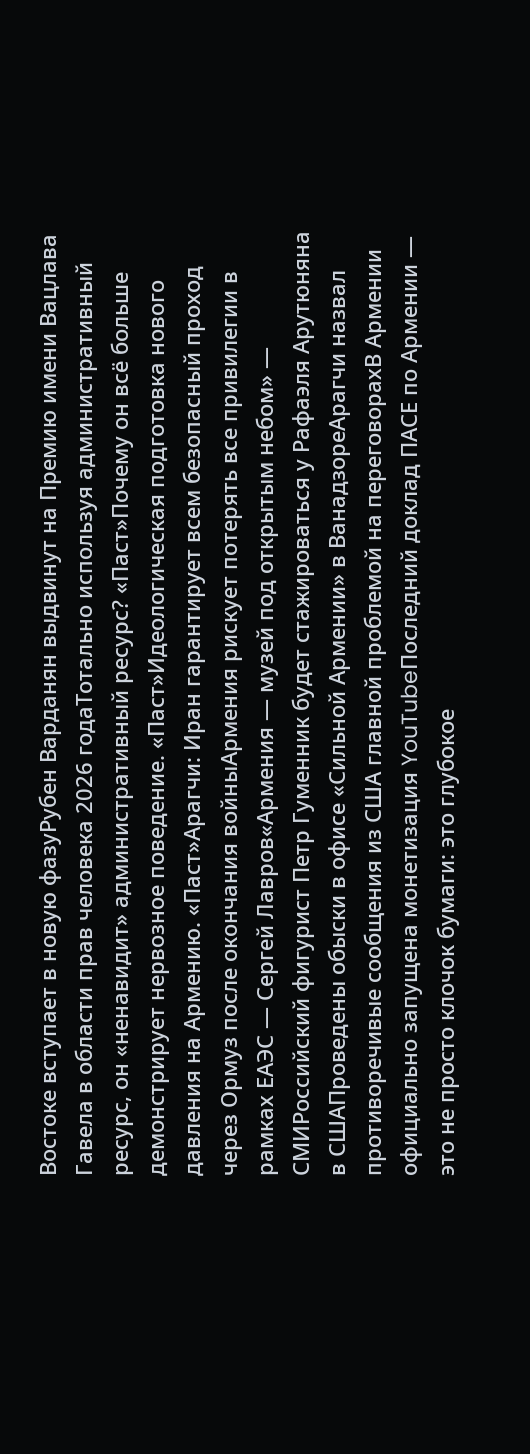Востоке вступает в новую фазуРубен Варданян выдвинут на Премию имени Вацлава Гавела в области прав человека 2026 годаТотально используя административный ресурс, он «ненавидит» административный ресурс? «Паст»Почему он всё больше демонстрирует нервозное поведение. «Паст»Идеологическая подготовка нового давления на Армению. «Паст»Арагчи: Иран гарантирует всем безопасный проход через Ормуз после окончания войныАрмения рискует потерять все привилегии в рамках ЕАЭС — Сергей Лавров«Армения — музей под открытым небом» — СМИРоссийский фигурист Петр Гуменник будет стажироваться у Рафаэля Арутюняна в СШАПроведены обыски в офисе «Сильной Армении» в ВанадзореАрагчи назвал противоречивые сообщения из США главной проблемой на переговорахВ Армении официально запущена монетизация YouTubeПоследний доклад ПАСЕ по Армении — это не просто клочок бумаги: это глубокое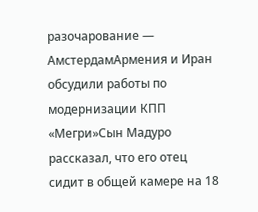разочарование — АмстердамАрмения и Иран обсудили работы по модернизации КПП «Мегри»Сын Мадуро рассказал, что его отец сидит в общей камере на 18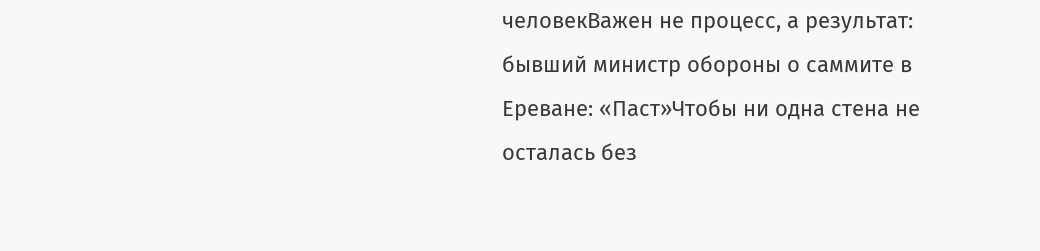человекВажен не процесс, а результат: бывший министр обороны о саммите в Ереване: «Паст»Чтобы ни одна стена не осталась без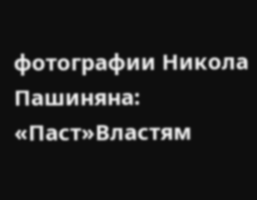фотографии Никола Пашиняна: «Паст»Властям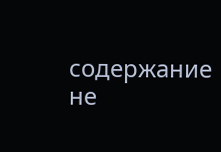содержание не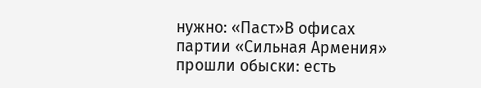нужно: «Паст»В офисах партии «Сильная Армения» прошли обыски: есть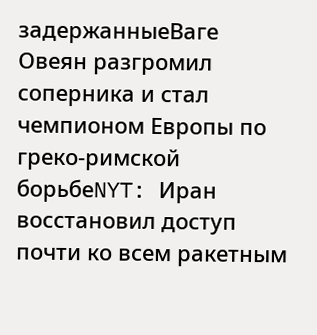задержанныеВаге Овеян разгромил соперника и стал чемпионом Европы по греко-римской борьбеNYT: Иран восстановил доступ почти ко всем ракетным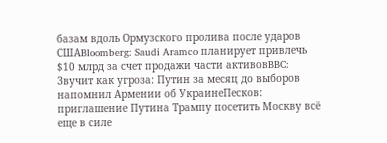базам вдоль Ормузского пролива после ударов СШАBloomberg: Saudi Aramco планирует привлечь $10 млрд за счет продажи части активовBBC: Звучит как угроза: Путин за месяц до выборов напомнил Армении об УкраинеПесков: приглашение Путина Трампу посетить Москву всё еще в силе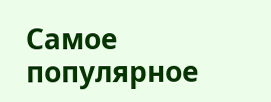Самое популярное